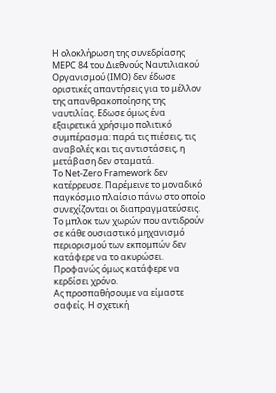Η ολοκλήρωση της συνεδρίασης MEPC 84 του Διεθνούς Ναυτιλιακού Οργανισμού (IMO) δεν έδωσε οριστικές απαντήσεις για το μέλλον της απανθρακοποίησης της ναυτιλίας. Εδωσε όμως ένα εξαιρετικά χρήσιμο πολιτικό συμπέρασμα: παρά τις πιέσεις, τις αναβολές και τις αντιστάσεις, η μετάβαση δεν σταματά.
Το Net-Zero Framework δεν κατέρρευσε. Παρέμεινε το μοναδικό παγκόσμιο πλαίσιο πάνω στο οποίο συνεχίζονται οι διαπραγματεύσεις. Το μπλοκ των χωρών που αντιδρούν σε κάθε ουσιαστικό μηχανισμό περιορισμού των εκπομπών δεν κατάφερε να το ακυρώσει. Προφανώς όμως κατάφερε να κερδίσει χρόνο.
Ας προσπαθήσουμε να είμαστε σαφείς. Η σχετική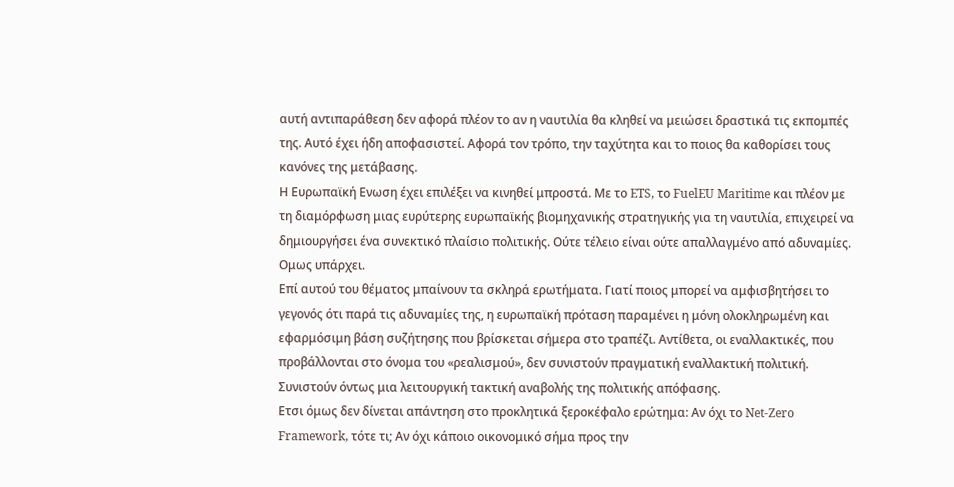αυτή αντιπαράθεση δεν αφορά πλέον το αν η ναυτιλία θα κληθεί να μειώσει δραστικά τις εκπομπές της. Αυτό έχει ήδη αποφασιστεί. Αφορά τον τρόπο, την ταχύτητα και το ποιος θα καθορίσει τους κανόνες της μετάβασης.
Η Ευρωπαϊκή Ενωση έχει επιλέξει να κινηθεί μπροστά. Με το ETS, το FuelEU Maritime και πλέον με τη διαμόρφωση μιας ευρύτερης ευρωπαϊκής βιομηχανικής στρατηγικής για τη ναυτιλία, επιχειρεί να δημιουργήσει ένα συνεκτικό πλαίσιο πολιτικής. Ούτε τέλειο είναι ούτε απαλλαγμένο από αδυναμίες. Ομως υπάρχει.
Επί αυτού του θέματος μπαίνουν τα σκληρά ερωτήματα. Γιατί ποιος μπορεί να αμφισβητήσει το γεγονός ότι παρά τις αδυναμίες της, η ευρωπαϊκή πρόταση παραμένει η μόνη ολοκληρωμένη και εφαρμόσιμη βάση συζήτησης που βρίσκεται σήμερα στο τραπέζι. Αντίθετα, οι εναλλακτικές, που προβάλλονται στο όνομα του «ρεαλισμού», δεν συνιστούν πραγματική εναλλακτική πολιτική. Συνιστούν όντως μια λειτουργική τακτική αναβολής της πολιτικής απόφασης.
Ετσι όμως δεν δίνεται απάντηση στο προκλητικά ξεροκέφαλο ερώτημα: Αν όχι το Net-Zero Framework, τότε τι; Αν όχι κάποιο οικονομικό σήμα προς την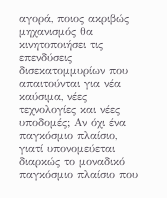αγορά, ποιος ακριβώς μηχανισμός θα κινητοποιήσει τις επενδύσεις δισεκατομμυρίων που απαιτούνται για νέα καύσιμα, νέες τεχνολογίες και νέες υποδομές; Αν όχι ένα παγκόσμιο πλαίσιο, γιατί υπονομεύεται διαρκώς το μοναδικό παγκόσμιο πλαίσιο που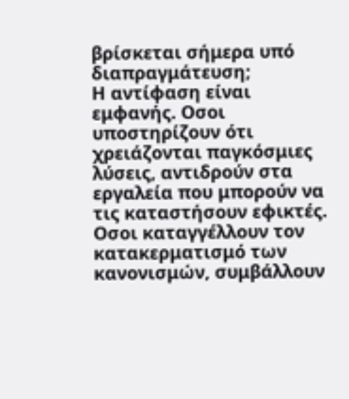βρίσκεται σήμερα υπό διαπραγμάτευση;
Η αντίφαση είναι εμφανής. Οσοι υποστηρίζουν ότι χρειάζονται παγκόσμιες λύσεις, αντιδρούν στα εργαλεία που μπορούν να τις καταστήσουν εφικτές. Οσοι καταγγέλλουν τον κατακερματισμό των κανονισμών, συμβάλλουν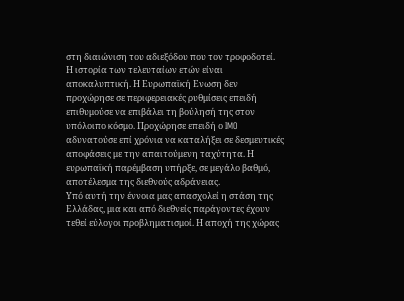στη διαιώνιση του αδιεξόδου που τον τροφοδοτεί.
Η ιστορία των τελευταίων ετών είναι αποκαλυπτική. Η Ευρωπαϊκή Ενωση δεν προχώρησε σε περιφερειακές ρυθμίσεις επειδή επιθυμούσε να επιβάλει τη βούλησή της στον υπόλοιπο κόσμο. Προχώρησε επειδή ο IMO αδυνατούσε επί χρόνια να καταλήξει σε δεσμευτικές αποφάσεις με την απαιτούμενη ταχύτητα. Η ευρωπαϊκή παρέμβαση υπήρξε, σε μεγάλο βαθμό, αποτέλεσμα της διεθνούς αδράνειας.
Υπό αυτή την έννοια μας απασχολεί η στάση της Ελλάδας, μια και από διεθνείς παράγοντες έχουν τεθεί εύλογοι προβληματισμοί. Η αποχή της χώρας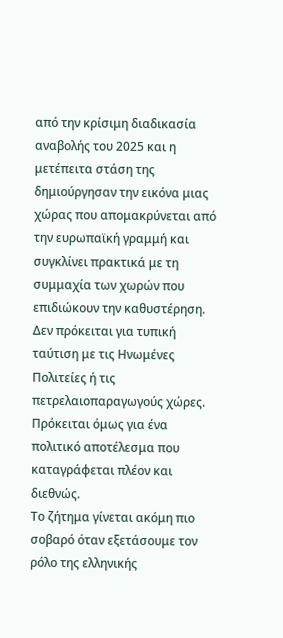από την κρίσιμη διαδικασία αναβολής του 2025 και η μετέπειτα στάση της δημιούργησαν την εικόνα μιας χώρας που απομακρύνεται από την ευρωπαϊκή γραμμή και συγκλίνει πρακτικά με τη συμμαχία των χωρών που επιδιώκουν την καθυστέρηση. Δεν πρόκειται για τυπική ταύτιση με τις Ηνωμένες Πολιτείες ή τις πετρελαιοπαραγωγούς χώρες. Πρόκειται όμως για ένα πολιτικό αποτέλεσμα που καταγράφεται πλέον και διεθνώς.
Το ζήτημα γίνεται ακόμη πιο σοβαρό όταν εξετάσουμε τον ρόλο της ελληνικής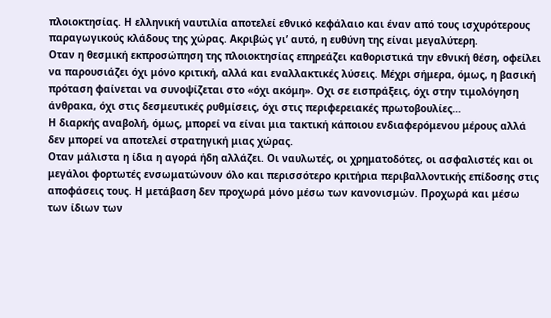πλοιοκτησίας. Η ελληνική ναυτιλία αποτελεί εθνικό κεφάλαιο και έναν από τους ισχυρότερους παραγωγικούς κλάδους της χώρας. Ακριβώς γι’ αυτό, η ευθύνη της είναι μεγαλύτερη.
Οταν η θεσμική εκπροσώπηση της πλοιοκτησίας επηρεάζει καθοριστικά την εθνική θέση, οφείλει να παρουσιάζει όχι μόνο κριτική, αλλά και εναλλακτικές λύσεις. Μέχρι σήμερα, όμως, η βασική πρόταση φαίνεται να συνοψίζεται στο «όχι ακόμη». Οχι σε εισπράξεις, όχι στην τιμολόγηση άνθρακα, όχι στις δεσμευτικές ρυθμίσεις, όχι στις περιφερειακές πρωτοβουλίες…
Η διαρκής αναβολή, όμως, μπορεί να είναι μια τακτική κάποιου ενδιαφερόμενου μέρους αλλά δεν μπορεί να αποτελεί στρατηγική μιας χώρας.
Οταν μάλιστα η ίδια η αγορά ήδη αλλάζει. Οι ναυλωτές, οι χρηματοδότες, οι ασφαλιστές και οι μεγάλοι φορτωτές ενσωματώνουν όλο και περισσότερο κριτήρια περιβαλλοντικής επίδοσης στις αποφάσεις τους. Η μετάβαση δεν προχωρά μόνο μέσω των κανονισμών. Προχωρά και μέσω των ίδιων των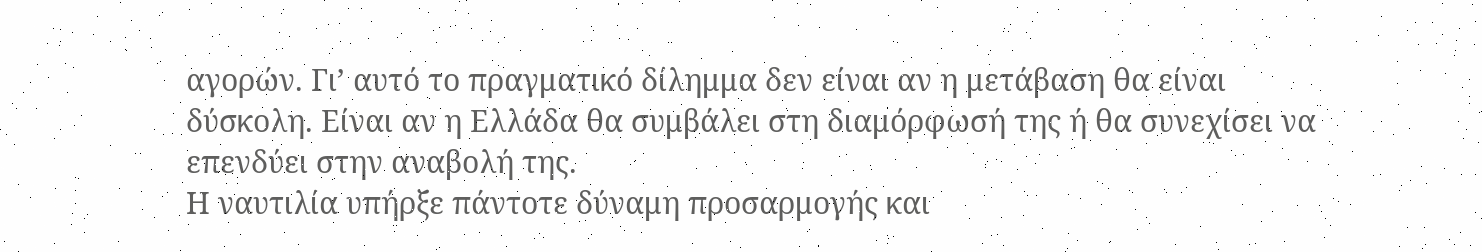αγορών. Γι’ αυτό το πραγματικό δίλημμα δεν είναι αν η μετάβαση θα είναι δύσκολη. Είναι αν η Ελλάδα θα συμβάλει στη διαμόρφωσή της ή θα συνεχίσει να επενδύει στην αναβολή της.
Η ναυτιλία υπήρξε πάντοτε δύναμη προσαρμογής και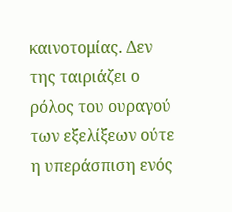καινοτομίας. Δεν της ταιριάζει ο ρόλος του ουραγού των εξελίξεων ούτε η υπεράσπιση ενός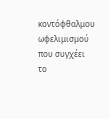κοντόφθαλμου ωφελιμισμού που συγχέει το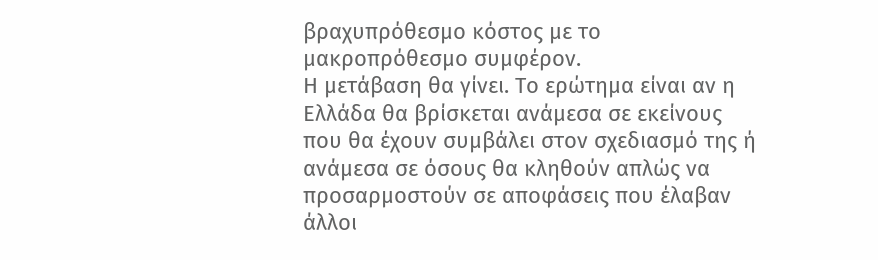βραχυπρόθεσμο κόστος με το μακροπρόθεσμο συμφέρον.
Η μετάβαση θα γίνει. Το ερώτημα είναι αν η Ελλάδα θα βρίσκεται ανάμεσα σε εκείνους που θα έχουν συμβάλει στον σχεδιασμό της ή ανάμεσα σε όσους θα κληθούν απλώς να προσαρμοστούν σε αποφάσεις που έλαβαν άλλοι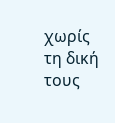χωρίς τη δική τους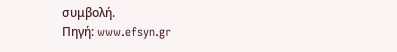συμβολή.
Πηγή: www.efsyn.gr